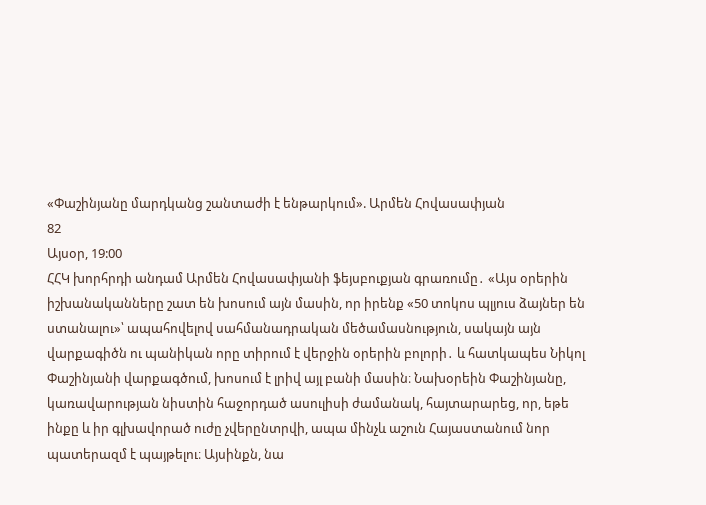«Փաշինյանը մարդկանց շանտաժի է ենթարկում». Արմեն Հովասափյան
82
Այսօր, 19:00
ՀՀԿ խորհրդի անդամ Արմեն Հովասափյանի ֆեյսբուքյան գրառումը․ «Այս օրերին իշխանականները շատ են խոսում այն մասին, որ իրենք «50 տոկոս պլյուս ձայներ են ստանալու»՝ ապահովելով սահմանադրական մեծամասնություն, սակայն այն վարքագիծն ու պանիկան որը տիրում է վերջին օրերին բոլորի․ և հատկապես Նիկոլ Փաշինյանի վարքագծում, խոսում է լրիվ այլ բանի մասին։ Նախօրեին Փաշինյանը, կառավարության նիստին հաջորդած ասուլիսի ժամանակ, հայտարարեց, որ, եթե ինքը և իր գլխավորած ուժը չվերընտրվի, ապա մինչև աշուն Հայաստանում նոր պատերազմ է պայթելու։ Այսինքն, նա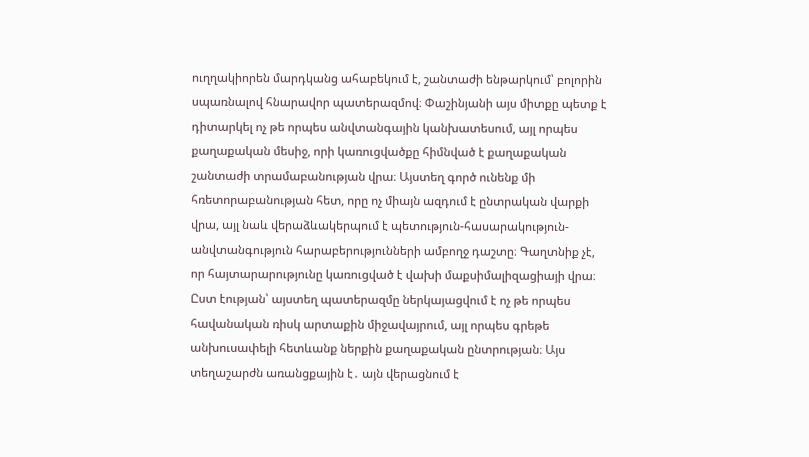ուղղակիորեն մարդկանց ահաբեկում է, շանտաժի ենթարկում՝ բոլորին սպառնալով հնարավոր պատերազմով։ Փաշինյանի այս միտքը պետք է դիտարկել ոչ թե որպես անվտանգային կանխատեսում, այլ որպես քաղաքական մեսիջ, որի կառուցվածքը հիմնված է քաղաքական շանտաժի տրամաբանության վրա։ Այստեղ գործ ունենք մի հռետորաբանության հետ, որը ոչ միայն ազդում է ընտրական վարքի վրա, այլ նաև վերաձևակերպում է պետություն-հասարակություն-անվտանգություն հարաբերությունների ամբողջ դաշտը։ Գաղտնիք չէ, որ հայտարարությունը կառուցված է վախի մաքսիմալիզացիայի վրա։ Ըստ էության՝ այստեղ պատերազմը ներկայացվում է ոչ թե որպես հավանական ռիսկ արտաքին միջավայրում, այլ որպես գրեթե անխուսափելի հետևանք ներքին քաղաքական ընտրության։ Այս տեղաշարժն առանցքային է․ այն վերացնում է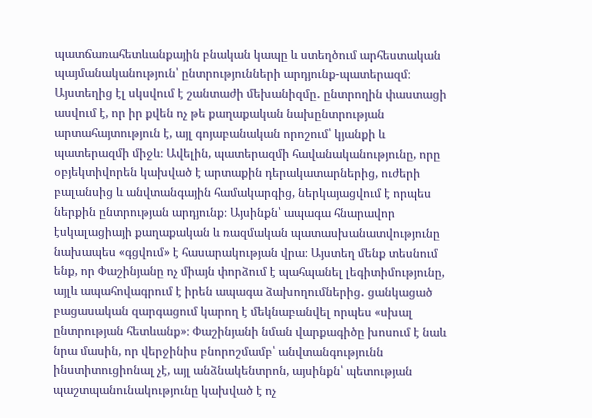պատճառահետևանքային բնական կապը և ստեղծում արհեստական պայմանականություն՝ ընտրությունների արդյունք-պատերազմ։ Այստեղից էլ սկսվում է շանտաժի մեխանիզմը․ ընտրողին փաստացի ասվում է, որ իր քվեն ոչ թե քաղաքական նախընտրության արտահայտություն է, այլ գոյաբանական որոշում՝ կյանքի և պատերազմի միջև։ Ավելին, պատերազմի հավանականությունը, որը օբյեկտիվորեն կախված է արտաքին դերակատարներից, ուժերի բալանսից և անվտանգային համակարգից, ներկայացվում է որպես ներքին ընտրության արդյունք։ Այսինքն՝ ապագա հնարավոր էսկալացիայի քաղաքական և ռազմական պատասխանատվությունը նախապես «գցվում» է հասարակության վրա։ Այստեղ մենք տեսնում ենք, որ Փաշինյանը ոչ միայն փորձում է պահպանել լեգիտիմությունը, այլև ապահովագրում է իրեն ապագա ձախողումներից․ ցանկացած բացասական զարգացում կարող է մեկնաբանվել որպես «սխալ ընտրության հետևանք»։ Փաշինյանի նման վարքագիծը խոսում է նաև նրա մասին, որ վերջինիս բնորոշմամբ՝ անվտանգությունն ինստիտուցիոնալ չէ, այլ անձնակենտրոն, այսինքն՝ պետության պաշտպանունակությունը կախված է ոչ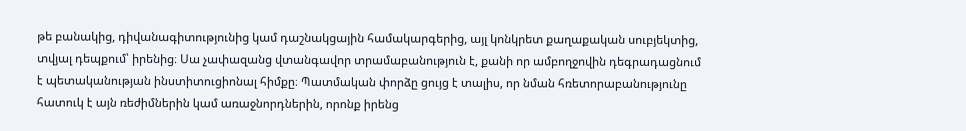թե բանակից, դիվանագիտությունից կամ դաշնակցային համակարգերից, այլ կոնկրետ քաղաքական սուբյեկտից, տվյալ դեպքում՝ իրենից։ Սա չափազանց վտանգավոր տրամաբանություն է, քանի որ ամբողջովին դեգրադացնում է պետականության ինստիտուցիոնալ հիմքը։ Պատմական փորձը ցույց է տալիս, որ նման հռետորաբանությունը հատուկ է այն ռեժիմներին կամ առաջնորդներին, որոնք իրենց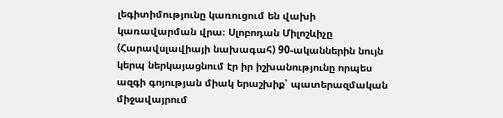լեգիտիմությունը կառուցում են վախի կառավարման վրա։ Սլոբոդան Միլոշևիչը (Հարավսլավիայի նախագահ) 90-ականներին նույն կերպ ներկայացնում էր իր իշխանությունը որպես ազգի գոյության միակ երաշխիք՝ պատերազմական միջավայրում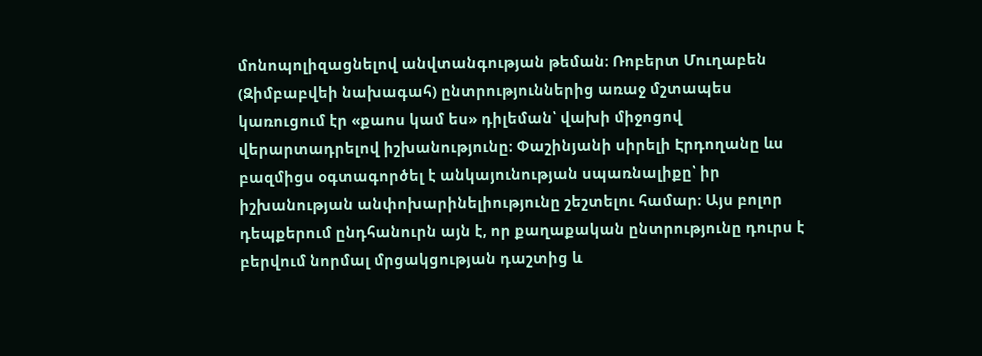մոնոպոլիզացնելով անվտանգության թեման։ Ռոբերտ Մուղաբեն (Զիմբաբվեի նախագահ) ընտրություններից առաջ մշտապես կառուցում էր «քաոս կամ ես» դիլեման՝ վախի միջոցով վերարտադրելով իշխանությունը։ Փաշինյանի սիրելի Էրդողանը ևս բազմիցս օգտագործել է անկայունության սպառնալիքը՝ իր իշխանության անփոխարինելիությունը շեշտելու համար։ Այս բոլոր դեպքերում ընդհանուրն այն է, որ քաղաքական ընտրությունը դուրս է բերվում նորմալ մրցակցության դաշտից և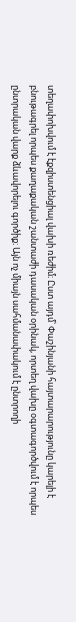տեղափոխվում է էքզիստենցիալ վախի ռեժիմ։ Ըստ այդմ՝ Փաշինյանի հայտարարությունը կարելի է բնութագրել որպես քաղաքական շանտաժի դասական օրինակ, որտեղ վախը օգտագործվում է որպես ընտրական վարք ձևավորելու գործիք։ Այն ոչ միայն սահմանափակում է ընտրողի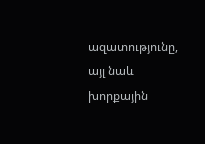ազատությունը, այլ նաև խորքային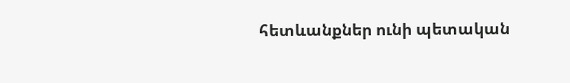հետևանքներ ունի պետական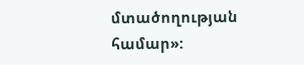մտածողության համար»: